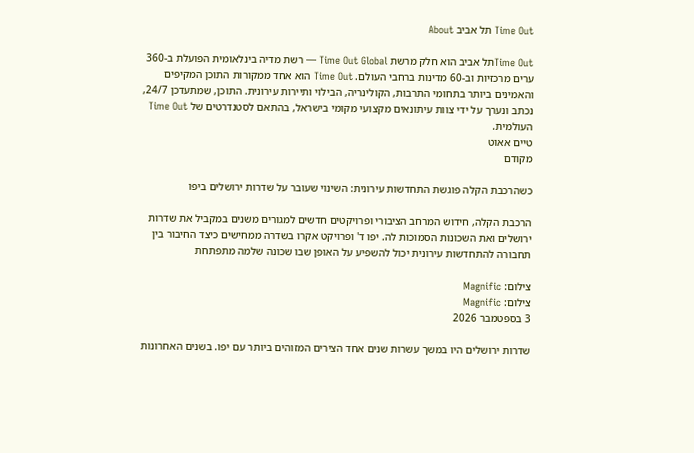Time Out תל אביב About

Time Outתל אביב הוא חלק מרשת Time Out Global — רשת מדיה בינלאומית הפועלת ב-360 ערים מרכזיות וב-60 מדינות ברחבי העולם. Time Out הוא אחד ממקורות התוכן המקיפים והאמינים ביותר בתחומי התרבות, הקולינריה, הבילוי ותיירות עירונית. התוכן, שמתעדכן 24/7, נכתב ונערך על ידי צוות עיתונאים מקצועי מקומי בישראל, בהתאם לסטנדרטים של Time Out העולמית.
טיים אאוט
מקודם

כשהרכבת הקלה פוגשת התחדשות עירונית: השינוי שעובר על שדרות ירושלים ביפו

הרכבת הקלה, חידוש המרחב הציבורי ופרויקטים חדשים למגורים משנים במקביל את שדרות ירושלים ואת השכונות הסמוכות לה. יפו ד' ופרויקט אקרו בשדרה ממחישים כיצד החיבור בין תחבורה להתחדשות עירונית יכול להשפיע על האופן שבו שכונה שלמה מתפתחת

צילום: Magnific
צילום: Magnific
3 בספטמבר 2026

שדרות ירושלים היו במשך עשרות שנים אחד הצירים המזוהים ביותר עם יפו. בשנים האחרונות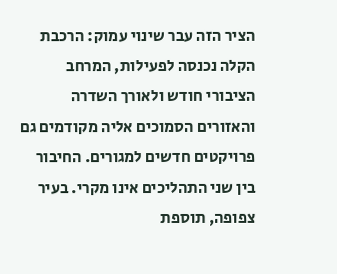הציר הזה עבר שינוי עמוק: הרכבת הקלה נכנסה לפעילות, המרחב הציבורי חודש ולאורך השדרה והאזורים הסמוכים אליה מקודמים גם פרויקטים חדשים למגורים. החיבור בין שני התהליכים אינו מקרי. בעיר צפופה, תוספת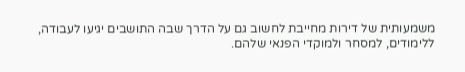משמעותית של דירות מחייבת לחשוב גם על הדרך שבה התושבים יגיעו לעבודה, ללימודים, למסחר ולמוקדי הפנאי שלהם.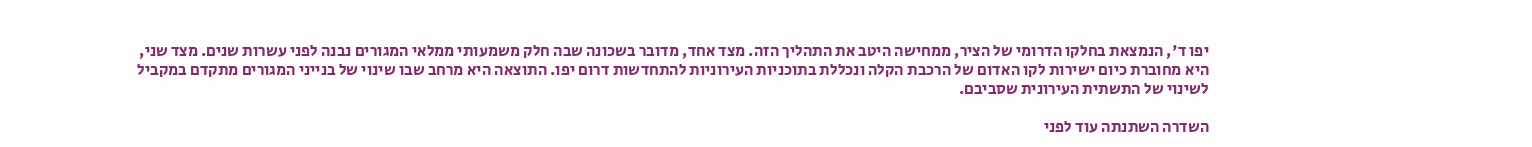יפו ד', הנמצאת בחלקו הדרומי של הציר, ממחישה היטב את התהליך הזה. מצד אחד, מדובר בשכונה שבה חלק משמעותי ממלאי המגורים נבנה לפני עשרות שנים. מצד שני, היא מחוברת כיום ישירות לקו האדום של הרכבת הקלה ונכללת בתוכניות העירוניות להתחדשות דרום יפו. התוצאה היא מרחב שבו שינוי של בנייני המגורים מתקדם במקביל לשינוי של התשתית העירונית שסביבם.

השדרה השתנתה עוד לפני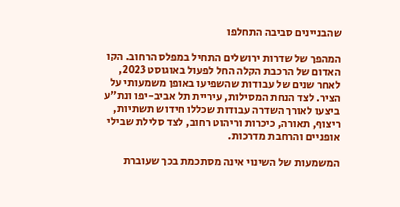שהבניינים סביבה התחלפו

המהפך של שדרות ירושלים התחיל במפלס הרחוב. הקו האדום של הרכבת הקלה החל לפעול באוגוסט 2023, לאחר שנים של עבודות שהשפיעו באופן משמעותי על הציר. לצד הנחת המסילות, עיריית תל אביב-יפו ונת"ע ביצעו לאורך השדרה עבודות שכללו חידוש תשתיות, ריצוף, תאורה, כיכרות וריהוט רחוב, לצד סלילת שבילי אופניים והרחבת מדרכות.

המשמעות של השינוי אינה מסתכמת בכך שעוברת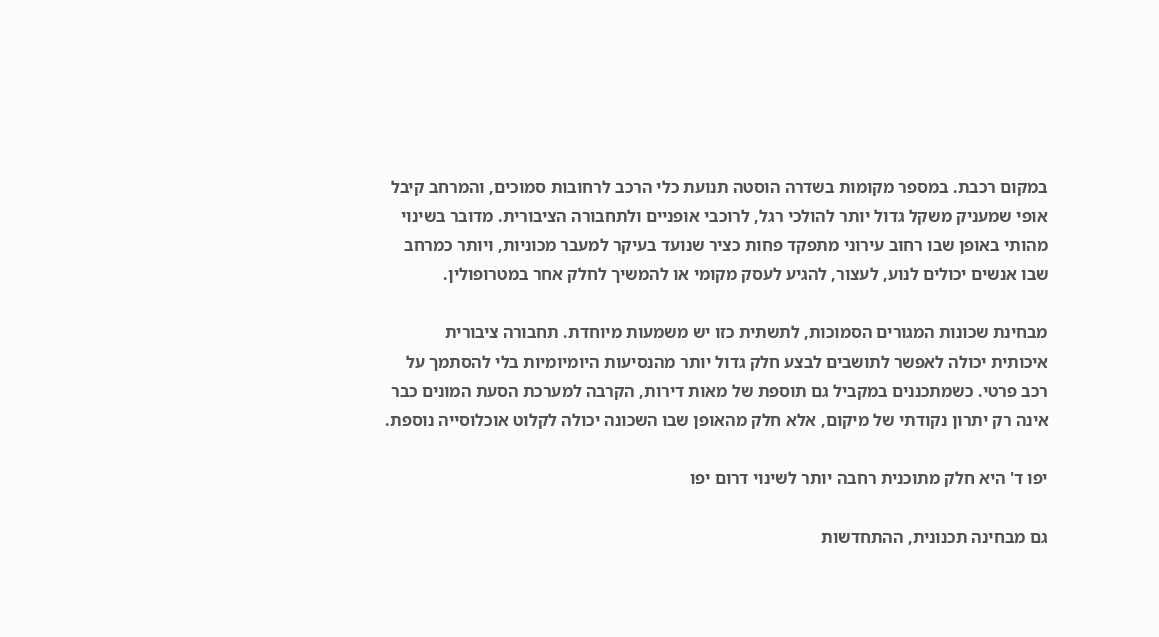במקום רכבת. במספר מקומות בשדרה הוסטה תנועת כלי הרכב לרחובות סמוכים, והמרחב קיבל אופי שמעניק משקל גדול יותר להולכי רגל, לרוכבי אופניים ולתחבורה הציבורית. מדובר בשינוי מהותי באופן שבו רחוב עירוני מתפקד פחות כציר שנועד בעיקר למעבר מכוניות, ויותר כמרחב שבו אנשים יכולים לנוע, לעצור, להגיע לעסק מקומי או להמשיך לחלק אחר במטרופולין.

מבחינת שכונות המגורים הסמוכות, לתשתית כזו יש משמעות מיוחדת. תחבורה ציבורית איכותית יכולה לאפשר לתושבים לבצע חלק גדול יותר מהנסיעות היומיומיות בלי להסתמך על רכב פרטי. כשמתכננים במקביל גם תוספת של מאות דירות, הקרבה למערכת הסעת המונים כבר אינה רק יתרון נקודתי של מיקום, אלא חלק מהאופן שבו השכונה יכולה לקלוט אוכלוסייה נוספת.

יפו ד' היא חלק מתוכנית רחבה יותר לשינוי דרום יפו

גם מבחינה תכנונית, ההתחדשות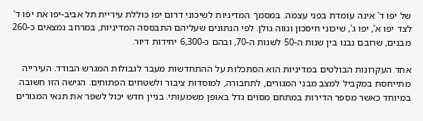של יפו ד' אינה עומדת בפני עצמה. במסמך המדיניות לשיכוני דרום יפו כוללת עיריית תל אביב-יפו את יפו ד' לצד יפו א', יפו ג', שיכוני חיסכון ונווה גולן. לפי הנתונים שעליהם התבססה המדיניות, במרחב נמצאים כ-260 מבנים, שרובם נבנו בין שנות ה-50 לשנות ה-70, ובהם כ-6,300 יחידות דיור.

אחד העקרונות הבולטים במדיניות הוא הסתכלות על ההתחדשות מעבר לגבולות המגרש הבודד. העירייה מתייחסת במקביל למצב מבני המגורים, לתחבורה, למוסדות ציבור ולשטחים הפתוחים. הגישה הזו חשובה במיוחד כאשר מספר הדירות במתחם מסוים גדל באופן משמעותי. בניין חדש יכול לשפר את תנאי המגורים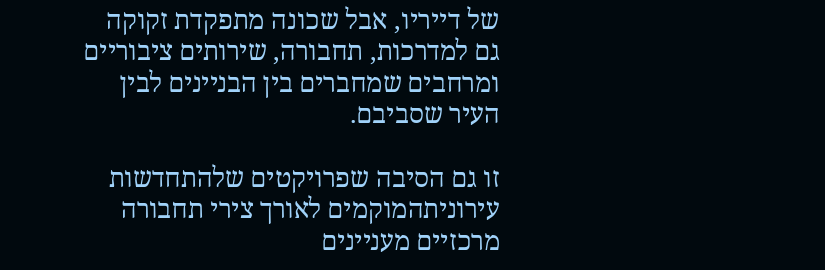של דייריו, אבל שכונה מתפקדת זקוקה גם למדרכות, תחבורה, שירותים ציבוריים ומרחבים שמחברים בין הבניינים לבין העיר שסביבם.

זו גם הסיבה שפרויקטים שלהתחדשות עירוניתהמוקמים לאורך צירי תחבורה מרכזיים מעניינים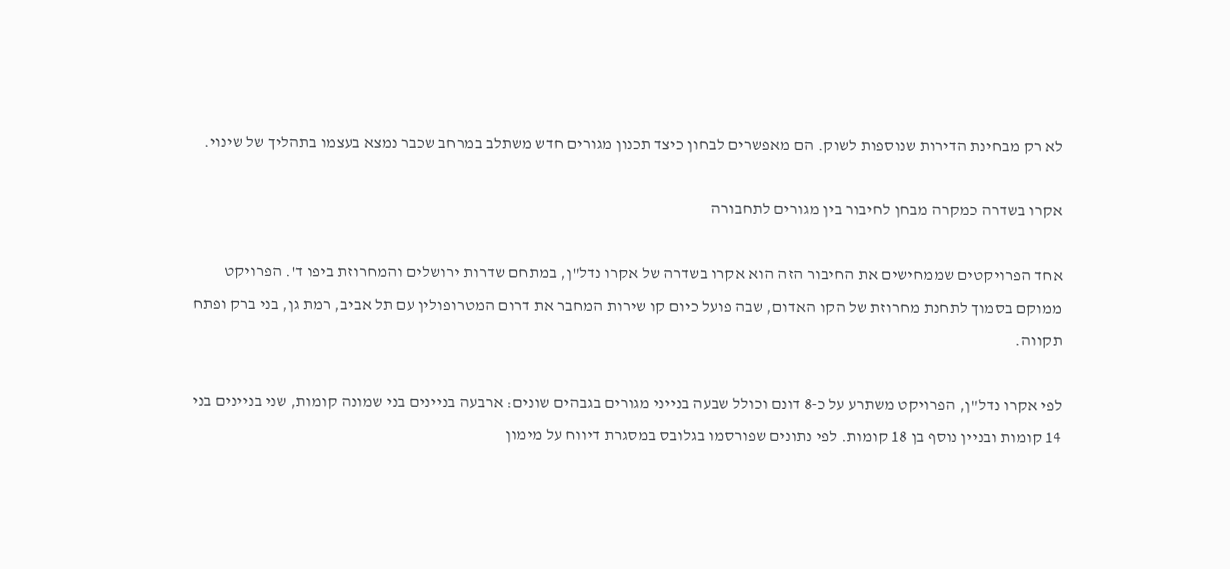לא רק מבחינת הדירות שנוספות לשוק. הם מאפשרים לבחון כיצד תכנון מגורים חדש משתלב במרחב שכבר נמצא בעצמו בתהליך של שינוי.

אקרו בשדרה כמקרה מבחן לחיבור בין מגורים לתחבורה

אחד הפרויקטים שממחישים את החיבור הזה הוא אקרו בשדרה של אקרו נדל"ן, במתחם שדרות ירושלים והמחרוזת ביפו ד'. הפרויקט ממוקם בסמוך לתחנת מחרוזת של הקו האדום, שבה פועל כיום קו שירות המחבר את דרום המטרופולין עם תל אביב, רמת גן, בני ברק ופתח תקווה.

לפי אקרו נדל"ן, הפרויקט משתרע על כ-8 דונם וכולל שבעה בנייני מגורים בגבהים שונים: ארבעה בניינים בני שמונה קומות, שני בניינים בני 14 קומות ובניין נוסף בן 18 קומות. לפי נתונים שפורסמו בגלובס במסגרת דיווח על מימון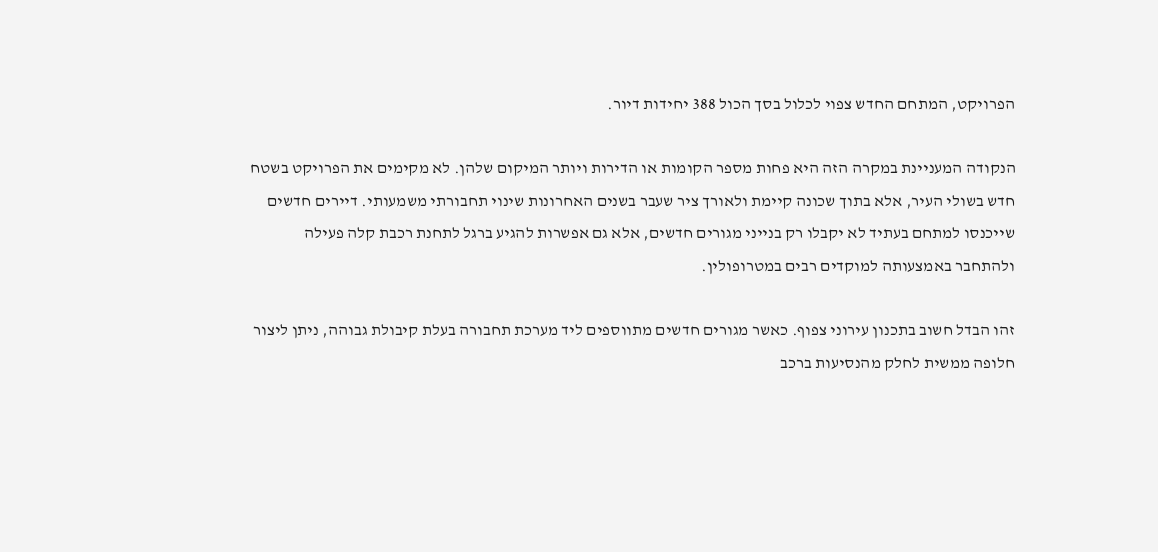הפרויקט, המתחם החדש צפוי לכלול בסך הכול 388 יחידות דיור.

הנקודה המעניינת במקרה הזה היא פחות מספר הקומות או הדירות ויותר המיקום שלהן. לא מקימים את הפרויקט בשטח חדש בשולי העיר, אלא בתוך שכונה קיימת ולאורך ציר שעבר בשנים האחרונות שינוי תחבורתי משמעותי. דיירים חדשים שייכנסו למתחם בעתיד לא יקבלו רק בנייני מגורים חדשים, אלא גם אפשרות להגיע ברגל לתחנת רכבת קלה פעילה ולהתחבר באמצעותה למוקדים רבים במטרופולין.

זהו הבדל חשוב בתכנון עירוני צפוף. כאשר מגורים חדשים מתווספים ליד מערכת תחבורה בעלת קיבולת גבוהה, ניתן ליצור חלופה ממשית לחלק מהנסיעות ברכב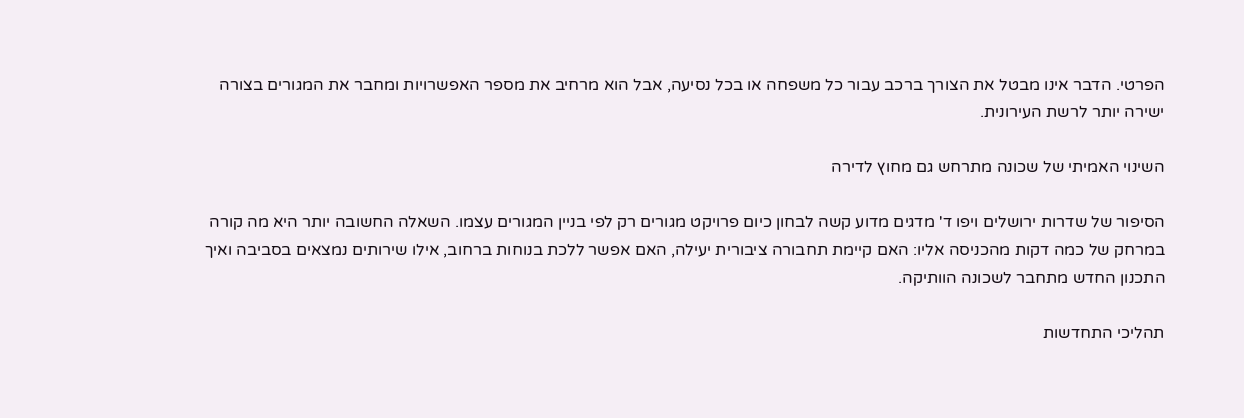הפרטי. הדבר אינו מבטל את הצורך ברכב עבור כל משפחה או בכל נסיעה, אבל הוא מרחיב את מספר האפשרויות ומחבר את המגורים בצורה ישירה יותר לרשת העירונית.

השינוי האמיתי של שכונה מתרחש גם מחוץ לדירה

הסיפור של שדרות ירושלים ויפו ד' מדגים מדוע קשה לבחון כיום פרויקט מגורים רק לפי בניין המגורים עצמו. השאלה החשובה יותר היא מה קורה במרחק של כמה דקות מהכניסה אליו: האם קיימת תחבורה ציבורית יעילה, האם אפשר ללכת בנוחות ברחוב, אילו שירותים נמצאים בסביבה ואיך התכנון החדש מתחבר לשכונה הוותיקה.

תהליכי התחדשות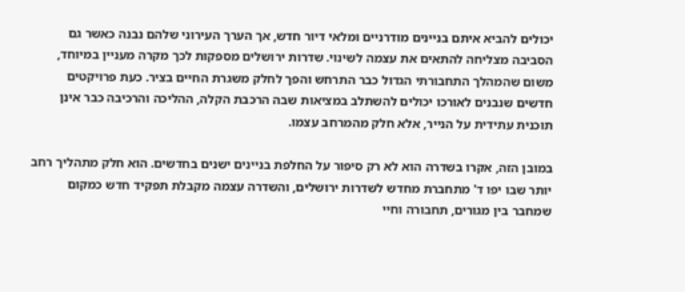יכולים להביא איתם בניינים מודרניים ומלאי דיור חדש, אך הערך העירוני שלהם נבנה כאשר גם הסביבה מצליחה להתאים את עצמה לשינוי. שדרות ירושלים מספקות לכך מקרה מעניין במיוחד, משום שהמהלך התחבורתי הגדול כבר התרחש והפך לחלק משגרת החיים בציר. כעת פרויקטים חדשים שנבנים לאורכו יכולים להשתלב במציאות שבה הרכבת הקלה, ההליכה והרכיבה כבר אינן תוכנית עתידית על הנייר, אלא חלק מהמרחב עצמו.

במובן הזה, אקרו בשדרה הוא לא רק סיפור על החלפת בניינים ישנים בחדשים. הוא חלק מתהליך רחב יותר שבו יפו ד' מתחברת מחדש לשדרות ירושלים, והשדרה עצמה מקבלת תפקיד חדש כמקום שמחבר בין מגורים, תחבורה וחיי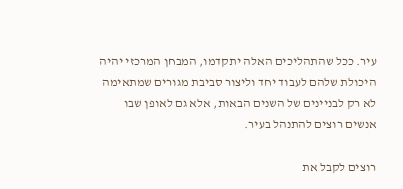עיר. ככל שהתהליכים האלה יתקדמו, המבחן המרכזי יהיה היכולת שלהם לעבוד יחד וליצור סביבת מגורים שמתאימה לא רק לבניינים של השנים הבאות, אלא גם לאופן שבו אנשים רוצים להתנהל בעיר.

רוצים לקבל את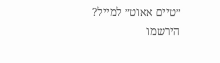״טיים אאוט״ למייל? הירשמו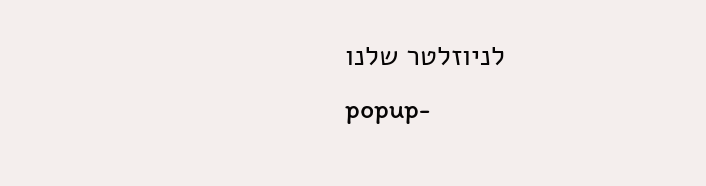לניוזלטר שלנו
popup-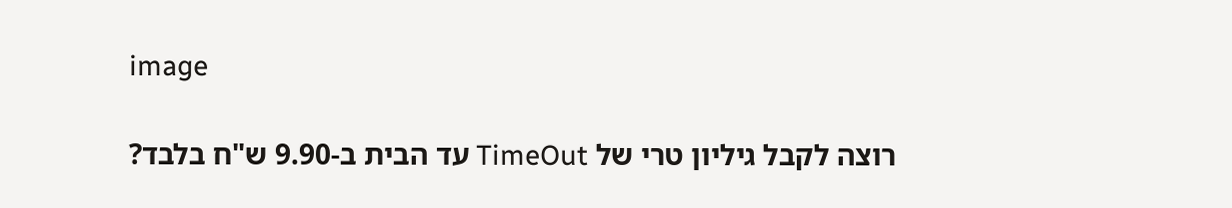image

רוצה לקבל גיליון טרי של TimeOut עד הבית ב-9.90 ש"ח בלבד?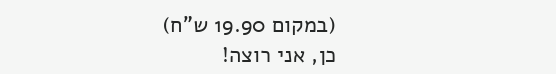(במקום 19.90 ש"ח)
כן, אני רוצה!